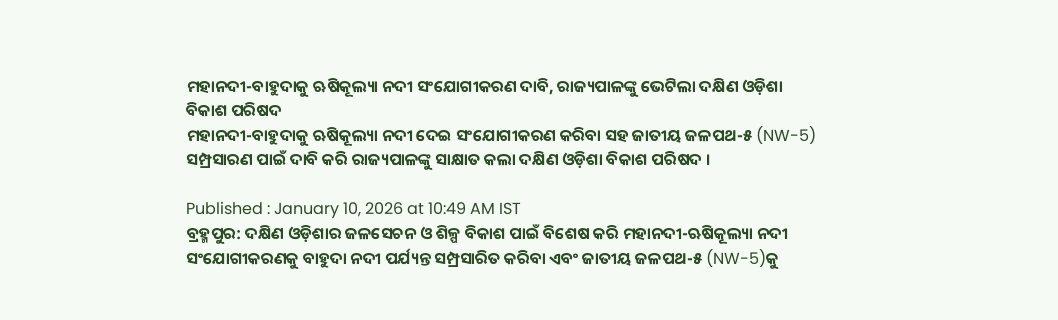ମହାନଦୀ-ବାହୁଦାକୁ ଋଷିକୂଲ୍ୟା ନଦୀ ସଂଯୋଗୀକରଣ ଦାବି, ରାଜ୍ୟପାଳଙ୍କୁ ଭେଟିଲା ଦକ୍ଷିଣ ଓଡ଼ିଶା ବିକାଶ ପରିଷଦ
ମହାନଦୀ-ବାହୁଦାକୁ ଋଷିକୂଲ୍ୟା ନଦୀ ଦେଇ ସଂଯୋଗୀକରଣ କରିବା ସହ ଜାତୀୟ ଜଳପଥ-୫ (NW-5) ସମ୍ପ୍ରସାରଣ ପାଇଁ ଦାବି କରି ରାଜ୍ୟପାଳଙ୍କୁ ସାକ୍ଷାତ କଲା ଦକ୍ଷିଣ ଓଡ଼ିଶା ବିକାଶ ପରିଷଦ ।

Published : January 10, 2026 at 10:49 AM IST
ବ୍ରହ୍ମପୁର: ଦକ୍ଷିଣ ଓଡ଼ିଶାର ଜଳସେଚନ ଓ ଶିଳ୍ପ ବିକାଶ ପାଇଁ ବିଶେଷ କରି ମହାନଦୀ-ଋଷିକୂଲ୍ୟା ନଦୀ ସଂଯୋଗୀକରଣକୁ ବାହୁଦା ନଦୀ ପର୍ଯ୍ୟନ୍ତ ସମ୍ପ୍ରସାରିତ କରିବା ଏବଂ ଜାତୀୟ ଜଳପଥ-୫ (NW-5)କୁ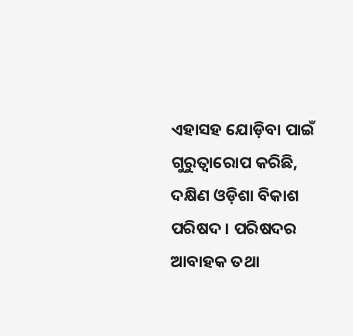ଏହାସହ ଯୋଡ଼ିବା ପାଇଁ ଗୁରୁତ୍ୱାରୋପ କରିଛି, ଦକ୍ଷିଣ ଓଡ଼ିଶା ବିକାଶ ପରିଷଦ । ପରିଷଦର ଆବାହକ ତଥା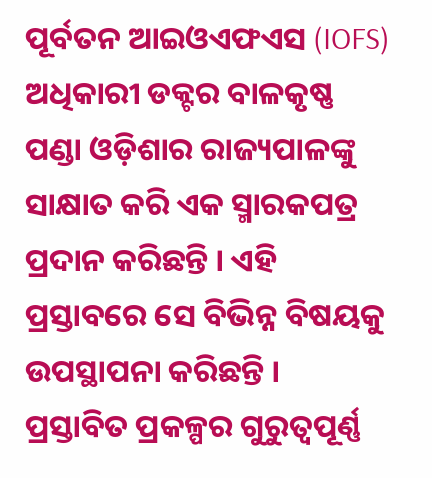ପୂର୍ବତନ ଆଇଓଏଫଏସ (IOFS) ଅଧିକାରୀ ଡକ୍ଟର ବାଳକୃଷ୍ଣ ପଣ୍ଡା ଓଡ଼ିଶାର ରାଜ୍ୟପାଳଙ୍କୁ ସାକ୍ଷାତ କରି ଏକ ସ୍ମାରକପତ୍ର ପ୍ରଦାନ କରିଛନ୍ତି । ଏହି ପ୍ରସ୍ତାବରେ ସେ ବିଭିନ୍ନ ବିଷୟକୁ ଉପସ୍ଥାପନା କରିଛନ୍ତି ।
ପ୍ରସ୍ତାବିତ ପ୍ରକଳ୍ପର ଗୁରୁତ୍ୱପୂର୍ଣ୍ଣ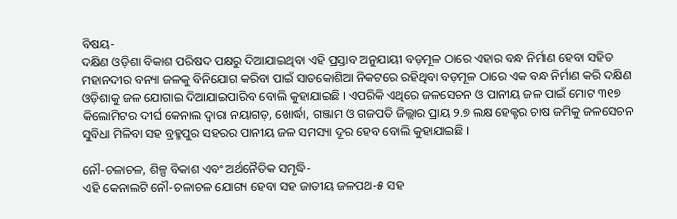ବିଷୟ-
ଦକ୍ଷିଣ ଓଡ଼ିଶା ବିକାଶ ପରିଷଦ ପକ୍ଷରୁ ଦିଆଯାଇଥିବା ଏହି ପ୍ରସ୍ତାବ ଅନୁଯାୟୀ ବଡ଼ମୂଳ ଠାରେ ଏହାର ବନ୍ଧ ନିର୍ମାଣ ହେବା ସହିତ ମହାନଦୀର ବନ୍ୟା ଜଳକୁ ବିନିଯୋଗ କରିବା ପାଇଁ ସାତକୋଶିଆ ନିକଟରେ ରହିଥିବା ବଡ଼ମୂଳ ଠାରେ ଏକ ବନ୍ଧ ନିର୍ମାଣ କରି ଦକ୍ଷିଣ ଓଡ଼ିଶାକୁ ଜଳ ଯୋଗାଇ ଦିଆଯାଇପାରିବ ବୋଲି କୁହାଯାଇଛି । ଏପରିକି ଏଥିରେ ଜଳସେଚନ ଓ ପାନୀୟ ଜଳ ପାଇଁ ମୋଟ ୩୧୭ କିଲୋମିଟର ଦୀର୍ଘ କେନାଲ ଦ୍ୱାରା ନୟାଗଡ଼, ଖୋର୍ଦ୍ଧା, ଗଞ୍ଜାମ ଓ ଗଜପତି ଜିଲ୍ଲାର ପ୍ରାୟ ୨.୭ ଲକ୍ଷ ହେକ୍ଟର ଚାଷ ଜମିକୁ ଜଳସେଚନ ସୁବିଧା ମିଳିବା ସହ ବ୍ରହ୍ମପୁର ସହରର ପାନୀୟ ଜଳ ସମସ୍ୟା ଦୂର ହେବ ବୋଲି କୁହାଯାଇଛି ।

ନୌ-ଚଳାଚଳ, ଶିଳ୍ପ ବିକାଶ ଏବଂ ଅର୍ଥନୈତିକ ସମୃଦ୍ଧି-
ଏହି କେନାଲଟି ନୌ-ଚଳାଚଳ ଯୋଗ୍ୟ ହେବା ସହ ଜାତୀୟ ଜଳପଥ-୫ ସହ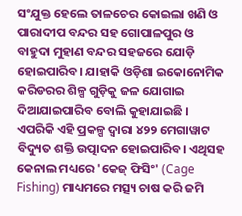ସଂଯୁକ୍ତ ହେଲେ ତାଳଚେର କୋଇଲା ଖଣି ଓ ପାରାଦୀପ ବନ୍ଦର ସହ ଗୋପାଳପୁର ଓ ବାହୁଦା ମୁହାଣ ବନ୍ଦର ସହଜରେ ଯୋଡ଼ି ହୋଇପାରିବ। ଯାହାକି ଓଡ଼ିଶା ଇକୋନୋମିକ କରିଡରର ଶିଳ୍ପ ଗୁଡ଼ିକୁ ଜଳ ଯୋଗାଇ ଦିଆଯାଇପାରିବ ବୋଲି କୁହାଯାଇଛି । ଏପରିକି ଏହି ପ୍ରକଳ୍ପ ଦ୍ୱାରା ୪୨୨ ମେଗାୱାଟ ବିଦ୍ୟୁତ ଶକ୍ତି ଉତ୍ପାଦନ ହୋଇପାରିବ। ଏଥିସହ କେନାଲ ମଧ୍ୟରେ 'କେଜ୍ ଫିସିଂ' (Cage Fishing) ମାଧ୍ୟମରେ ମତ୍ସ୍ୟ ଚାଷ କରି ଜମି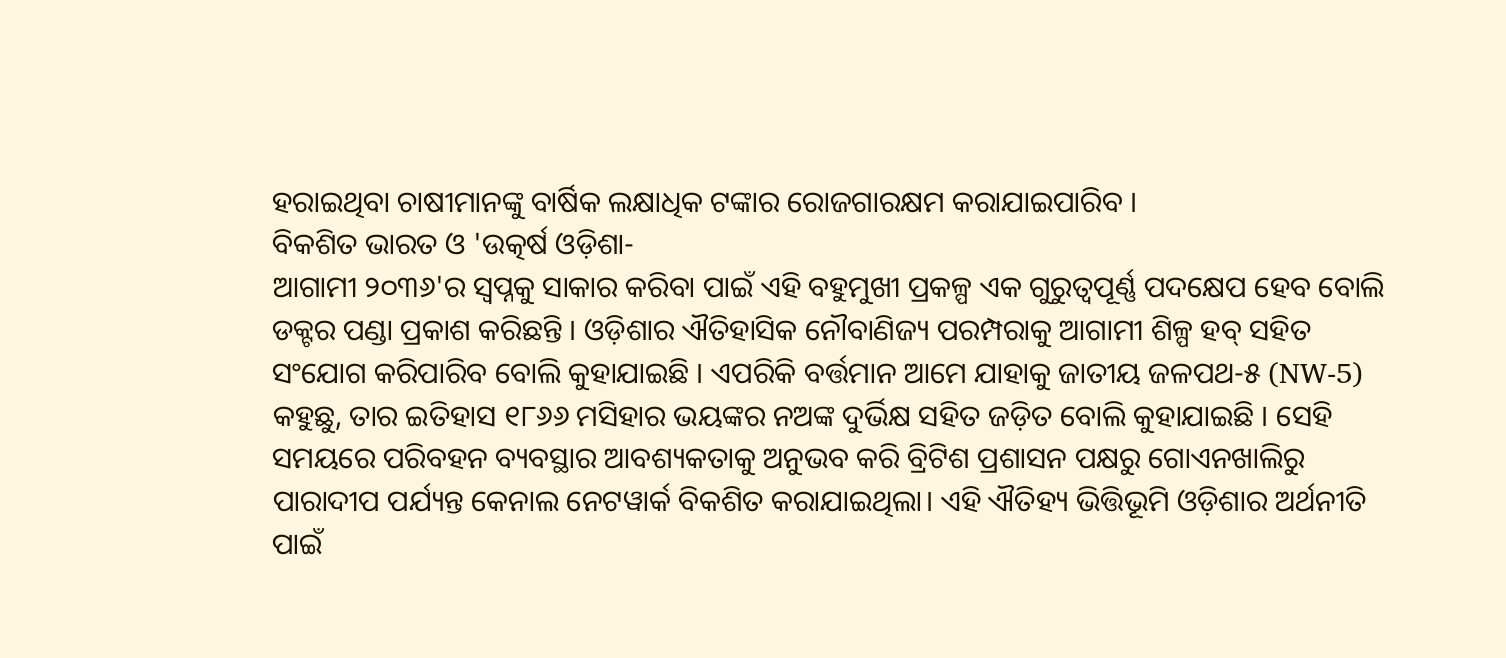ହରାଇଥିବା ଚାଷୀମାନଙ୍କୁ ବାର୍ଷିକ ଲକ୍ଷାଧିକ ଟଙ୍କାର ରୋଜଗାରକ୍ଷମ କରାଯାଇପାରିବ ।
ବିକଶିତ ଭାରତ ଓ 'ଉତ୍କର୍ଷ ଓଡ଼ିଶା-
ଆଗାମୀ ୨୦୩୬'ର ସ୍ୱପ୍ନକୁ ସାକାର କରିବା ପାଇଁ ଏହି ବହୁମୁଖୀ ପ୍ରକଳ୍ପ ଏକ ଗୁରୁତ୍ୱପୂର୍ଣ୍ଣ ପଦକ୍ଷେପ ହେବ ବୋଲି ଡକ୍ଟର ପଣ୍ଡା ପ୍ରକାଶ କରିଛନ୍ତି । ଓଡ଼ିଶାର ଐତିହାସିକ ନୌବାଣିଜ୍ୟ ପରମ୍ପରାକୁ ଆଗାମୀ ଶିଳ୍ପ ହବ୍ ସହିତ ସଂଯୋଗ କରିପାରିବ ବୋଲି କୁହାଯାଇଛି । ଏପରିକି ବର୍ତ୍ତମାନ ଆମେ ଯାହାକୁ ଜାତୀୟ ଜଳପଥ-୫ (NW-5) କହୁଛୁ, ତାର ଇତିହାସ ୧୮୬୬ ମସିହାର ଭୟଙ୍କର ନଅଙ୍କ ଦୁର୍ଭିକ୍ଷ ସହିତ ଜଡ଼ିତ ବୋଲି କୁହାଯାଇଛି । ସେହି ସମୟରେ ପରିବହନ ବ୍ୟବସ୍ଥାର ଆବଶ୍ୟକତାକୁ ଅନୁଭବ କରି ବ୍ରିଟିଶ ପ୍ରଶାସନ ପକ୍ଷରୁ ଗୋଏନଖାଲିରୁ ପାରାଦୀପ ପର୍ଯ୍ୟନ୍ତ କେନାଲ ନେଟୱାର୍କ ବିକଶିତ କରାଯାଇଥିଲା। ଏହି ଐତିହ୍ୟ ଭିତ୍ତିଭୂମି ଓଡ଼ିଶାର ଅର୍ଥନୀତି ପାଇଁ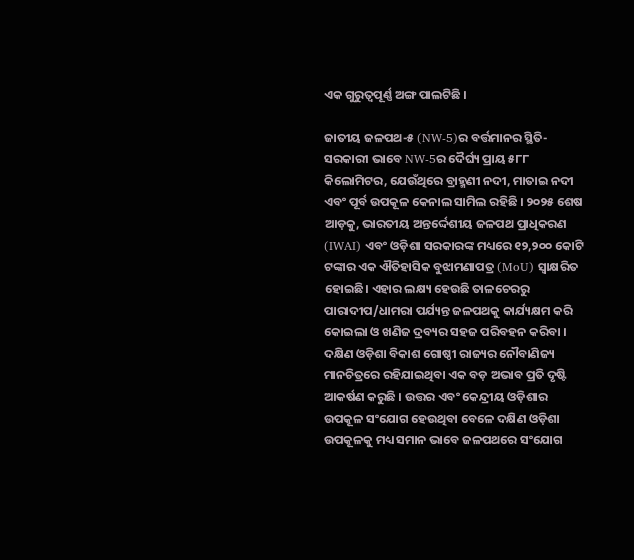ଏକ ଗୁରୁତ୍ୱପୂର୍ଣ୍ଣ ଅଙ୍ଗ ପାଲଟିଛି ।

ଜାତୀୟ ଜଳପଥ-୫ (NW-5)ର ବର୍ତ୍ତମାନର ସ୍ଥିତି-
ସରକାରୀ ଭାବେ NW-5ର ଦୈର୍ଘ୍ୟ ପ୍ରାୟ ୫୮୮ କିଲୋମିଟର, ଯେଉଁଥିରେ ବ୍ରାହ୍ମଣୀ ନଦୀ, ମାତାଇ ନଦୀ ଏବଂ ପୂର୍ବ ଉପକୂଳ କେନାଲ ସାମିଲ ରହିଛି । ୨୦୨୫ ଶେଷ ଆଡ଼କୁ, ଭାରତୀୟ ଅନ୍ତର୍ଦ୍ଦେଶୀୟ ଜଳପଥ ପ୍ରାଧିକରଣ (IWAI) ଏବଂ ଓଡ଼ିଶା ସରକାରଙ୍କ ମଧ୍ୟରେ ୧୨,୨୦୦ କୋଟି ଟଙ୍କାର ଏକ ଐତିହାସିକ ବୁଝାମଣାପତ୍ର (MoU) ସ୍ୱାକ୍ଷରିତ ହୋଇଛି। ଏହାର ଲକ୍ଷ୍ୟ ହେଉଛି ତାଳଚେରରୁ ପାରାଦୀପ/ଧାମରା ପର୍ଯ୍ୟନ୍ତ ଜଳପଥକୁ କାର୍ଯ୍ୟକ୍ଷମ କରି କୋଇଲା ଓ ଖଣିଜ ଦ୍ରବ୍ୟର ସହଜ ପରିବହନ କରିବା । ଦକ୍ଷିଣ ଓଡ଼ିଶା ବିକାଶ ଗୋଷ୍ଠୀ ରାଜ୍ୟର ନୌବାଣିଜ୍ୟ ମାନଚିତ୍ରରେ ରହିଯାଇଥିବା ଏକ ବଡ଼ ଅଭାବ ପ୍ରତି ଦୃଷ୍ଟି ଆକର୍ଷଣ କରୁଛି । ଉତ୍ତର ଏବଂ କେନ୍ଦ୍ରୀୟ ଓଡ଼ିଶାର ଉପକୂଳ ସଂଯୋଗ ହେଉଥିବା ବେଳେ ଦକ୍ଷିଣ ଓଡ଼ିଶା ଉପକୂଳକୁ ମଧ୍ୟ ସମାନ ଭାବେ ଜଳପଥରେ ସଂଯୋଗ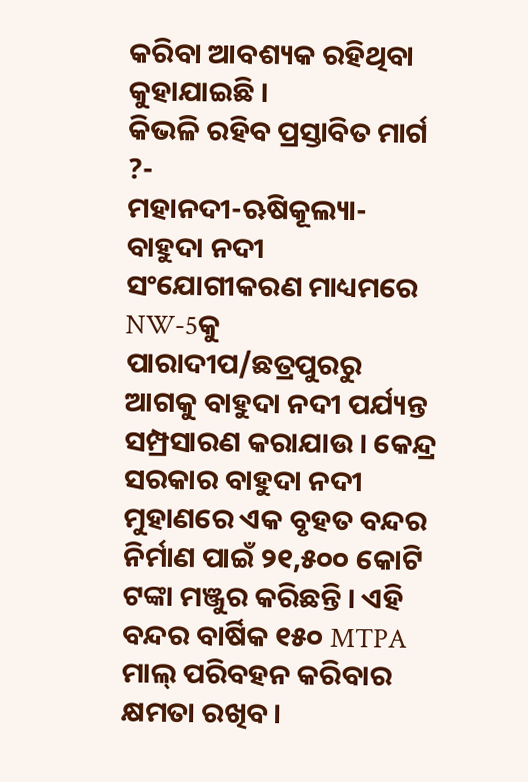କରିବା ଆବଶ୍ୟକ ରହିଥିବା କୁହାଯାଇଛି ।
କିଭଳି ରହିବ ପ୍ରସ୍ତାବିତ ମାର୍ଗ ?-
ମହାନଦୀ-ଋଷିକୂଲ୍ୟା-ବାହୁଦା ନଦୀ ସଂଯୋଗୀକରଣ ମାଧ୍ୟମରେ NW-5କୁ ପାରାଦୀପ/ଛତ୍ରପୁରରୁ ଆଗକୁ ବାହୁଦା ନଦୀ ପର୍ଯ୍ୟନ୍ତ ସମ୍ପ୍ରସାରଣ କରାଯାଉ । କେନ୍ଦ୍ର ସରକାର ବାହୁଦା ନଦୀ ମୁହାଣରେ ଏକ ବୃହତ ବନ୍ଦର ନିର୍ମାଣ ପାଇଁ ୨୧,୫୦୦ କୋଟି ଟଙ୍କା ମଞ୍ଜୁର କରିଛନ୍ତି । ଏହି ବନ୍ଦର ବାର୍ଷିକ ୧୫୦ MTPA ମାଲ୍ ପରିବହନ କରିବାର କ୍ଷମତା ରଖିବ ।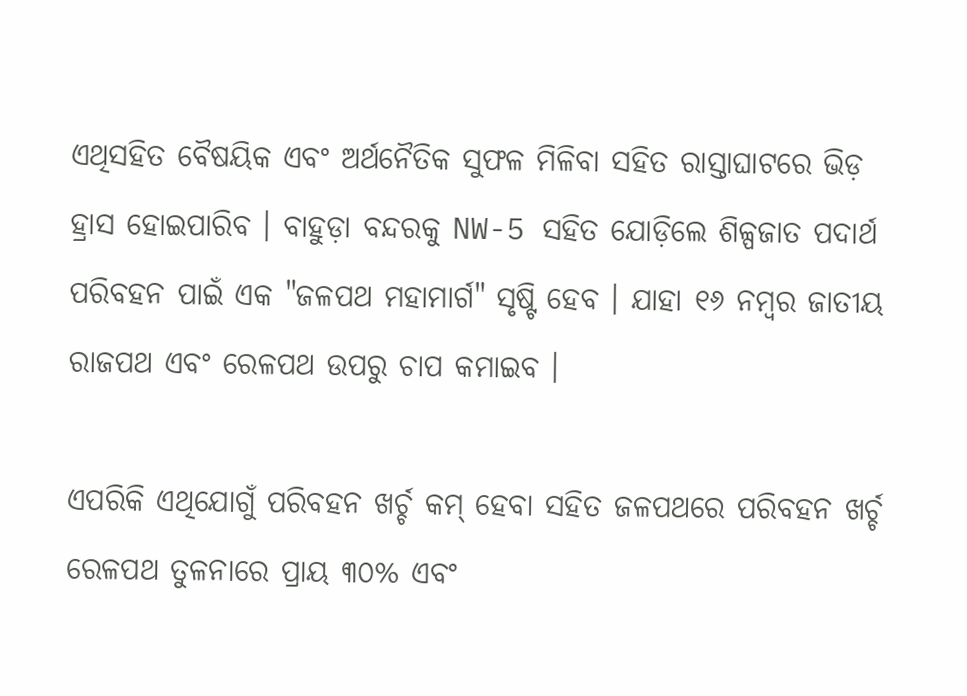ଏଥିସହିତ ବୈଷୟିକ ଏବଂ ଅର୍ଥନୈତିକ ସୁଫଳ ମିଳିବା ସହିତ ରାସ୍ତାଘାଟରେ ଭିଡ଼ ହ୍ରାସ ହୋଇପାରିବ । ବାହୁଡ଼ା ବନ୍ଦରକୁ NW-5 ସହିତ ଯୋଡ଼ିଲେ ଶିଳ୍ପଜାତ ପଦାର୍ଥ ପରିବହନ ପାଇଁ ଏକ "ଜଳପଥ ମହାମାର୍ଗ" ସୃଷ୍ଟି ହେବ । ଯାହା ୧୬ ନମ୍ବର ଜାତୀୟ ରାଜପଥ ଏବଂ ରେଳପଥ ଉପରୁ ଚାପ କମାଇବ ।

ଏପରିକି ଏଥିଯୋଗୁଁ ପରିବହନ ଖର୍ଚ୍ଚ କମ୍ ହେବା ସହିତ ଜଳପଥରେ ପରିବହନ ଖର୍ଚ୍ଚ ରେଳପଥ ତୁଳନାରେ ପ୍ରାୟ ୩୦% ଏବଂ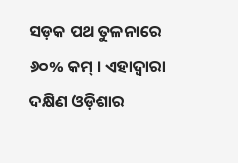ସଡ଼କ ପଥ ତୁଳନାରେ ୬୦% କମ୍ । ଏହାଦ୍ୱାରା ଦକ୍ଷିଣ ଓଡ଼ିଶାର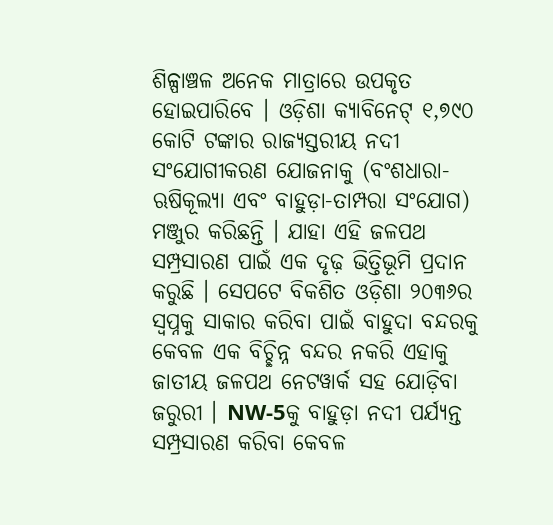ଶିଳ୍ପାଞ୍ଚଳ ଅନେକ ମାତ୍ରାରେ ଉପକୃତ ହୋଇପାରିବେ । ଓଡ଼ିଶା କ୍ୟାବିନେଟ୍ ୧,୭୯୦ କୋଟି ଟଙ୍କାର ରାଜ୍ୟସ୍ତରୀୟ ନଦୀ ସଂଯୋଗୀକରଣ ଯୋଜନାକୁ (ବଂଶଧାରା-ଋଷିକୂଲ୍ୟା ଏବଂ ବାହୁଡ଼ା-ତାମ୍ପରା ସଂଯୋଗ) ମଞ୍ଜୁର କରିଛନ୍ତି । ଯାହା ଏହି ଜଳପଥ ସମ୍ପ୍ରସାରଣ ପାଇଁ ଏକ ଦୃଢ଼ ଭିତ୍ତିଭୂମି ପ୍ରଦାନ କରୁଛି । ସେପଟେ ବିକଶିତ ଓଡ଼ିଶା ୨୦୩୬ର ସ୍ୱପ୍ନକୁ ସାକାର କରିବା ପାଇଁ ବାହୁଦା ବନ୍ଦରକୁ କେବଳ ଏକ ବିଚ୍ଛିନ୍ନ ବନ୍ଦର ନକରି ଏହାକୁ ଜାତୀୟ ଜଳପଥ ନେଟୱାର୍କ ସହ ଯୋଡ଼ିବା ଜରୁରୀ । NW-5କୁ ବାହୁଡ଼ା ନଦୀ ପର୍ଯ୍ୟନ୍ତ ସମ୍ପ୍ରସାରଣ କରିବା କେବଳ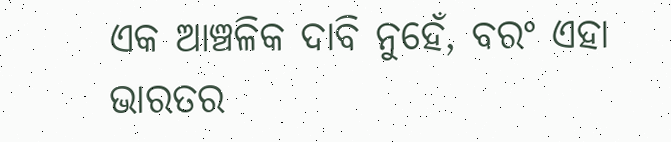ଏକ ଆଞ୍ଚଳିକ ଦାବି ନୁହେଁ, ବରଂ ଏହା ଭାରତର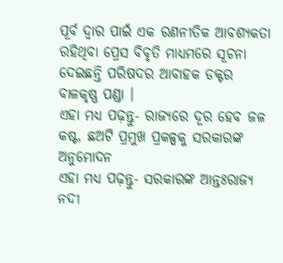ପୂର୍ବ ଦ୍ୱାର ପାଇଁ ଏକ ରଣନୀତିକ ଆବଶ୍ୟକତା ରହିଥିବା ପ୍ରେସ ବିବୃତି ମାଧ୍ୟମରେ ସୂଚନା ଦେଇଛନ୍ତି ପରିଷଦର ଆବାହକ ଡକ୍ଟର ବାଳକୃଷ୍ଣ ପଣ୍ଡା ।
ଏହା ମଧ୍ୟ ପଢ଼ନ୍ତୁ- ରାଜ୍ୟରେ ଦୂର ହେବ ଜଳ କଷ୍ଟ, ଛଅଟି ପ୍ରମୁଖ ପ୍ରକଳ୍ପକୁ ସରକାରଙ୍କ ଅନୁମୋଦନ
ଏହା ମଧ୍ୟ ପଢ଼ନ୍ତୁ- ସରକାରଙ୍କ ଆନ୍ତଃରାଜ୍ୟ ନଦୀ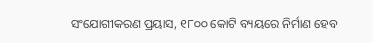ସଂଯୋଗୀକରଣ ପ୍ରୟାସ, ୧୮୦୦ କୋଟି ବ୍ୟୟରେ ନିର୍ମାଣ ହେବ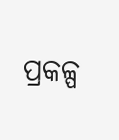ପ୍ରକଳ୍ପ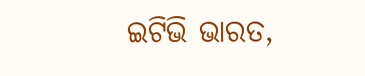ଇଟିଭି ଭାରତ,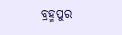ବ୍ରହ୍ମପୁର